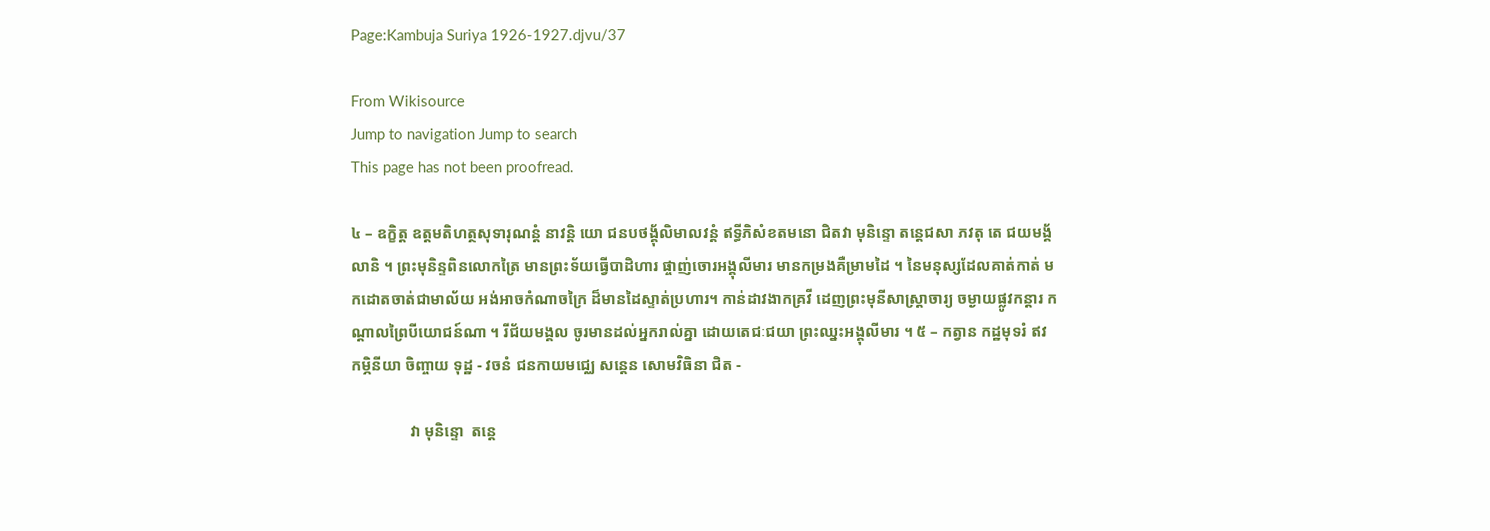Page:Kambuja Suriya 1926-1927.djvu/37

From Wikisource
Jump to navigation Jump to search
This page has not been proofread.

៤ – ឧក្ខិត្ត ឧត្ដមតិហត្ថសុទារុណន្តំ នាវន្តិ យោ ជនបថង្គុ័លិមាលវន្តំ ឥទ្ធីភិសំខតមនោ ជិតវា មុនិន្ទោ តន្តេជសា ភវតុ តេ ជយមង្គ័លានិ ។ ព្រះមុនិន្ទពិនលោកត្រៃ មានព្រះទ័យធ្វើបាដិហារ ផ្ចាញ់ចោរអង្គុលីមារ មានកម្រងគឺម្រាមដៃ ។ នៃមនុស្សដែលគាត់កាត់ មកដោតចាត់ជាមាល័យ អង់អាចកំណាចក្រៃ ដ៏មានដៃស្ទាត់ប្រហារ។ កាន់ដាវងាកគ្រវី ដេញព្រះមុនីសាស្ត្រាចារ្យ ចម្ងាយផ្លូវកន្តារ កណ្ដាលព្រៃបីយោជន៍ណា ។ រីជ័យមង្គល ចូរមានដល់អ្នករាល់គ្នា ដោយតេជៈជយា ព្រះឈ្នះអង្គុលីមារ ។ ៥ – កត្វាន កដ្ឋមុទរំ ឥវ កម្ភិនីយា ចិញ្ចាយ ទុដ្ឋ - វចនំ ជនកាយមជ្ឈេ សន្ដេន សោមវិធិនា ជិត -

               វា មុនិន្ទោ  តន្ដេ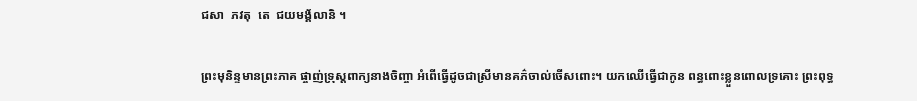ជសា  ភវតុ  តេ  ជយមង្គ័លានិ ។

ព្រះមុនិន្ទមានព្រះភាគ ផ្ចាញ់ទ្រុស្ដពាក្យនាងចិញ្ចា អំពើធ្វើដូចជាស្រីមានគភ៌ចាល់ចើសពោះ។ យកឈើធ្វើជាកូន ពន្ធពោះខ្លួនពោលទ្រគោះ ព្រះពុទ្ធ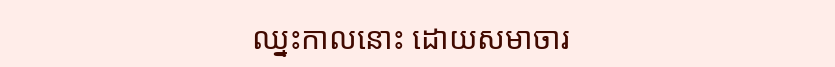ឈ្នះកាលនោះ ដោយសមាចារ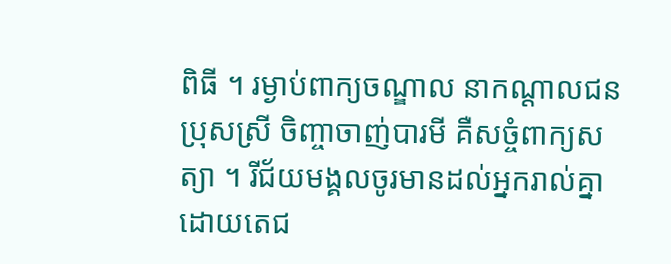ពិធី ។ រម្ងាប់ពាក្យចណ្ឌាល នាកណ្ដាលជនប្រុសស្រី ចិញ្ចាចាញ់បារមី គឺសច្ចំពាក្យសត្យា ។ រីជ័យមង្គលចូរមានដល់អ្នករាល់គ្នា ដោយតេជ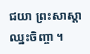ជយា ព្រះសាស្ដាឈ្នះចិញ្ចា ។